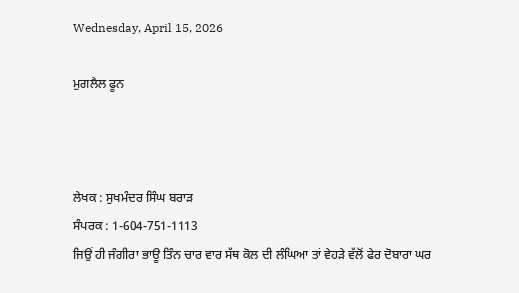Wednesday, April 15, 2026

ਮੁਗਲੈਲ ਫੂਨ



ਲੇਖਕ : ਸੁਖਮੰਦਰ ਸਿੰਘ ਬਰਾੜ
ਸੰਪਰਕ : 1-604-751-1113
ਜਿਉਂ ਹੀ ਜੰਗੀਰਾ ਭਾਊ ਤਿੰਨ ਚਾਰ ਵਾਰ ਸੱਥ ਕੋਲ ਦੀ ਲੰਘਿਆ ਤਾਂ ਵੇਹੜੇ ਵੱਲੋਂ ਫੇਰ ਦੋਬਾਰਾ ਘਰ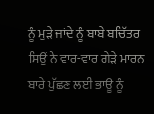ਨੂੰ ਮੁੜੇ ਜਾਂਦੇ ਨੂੰ ਬਾਬੇ ਬਚਿੱਤਰ ਸਿਉਂ ਨੇ ਵਾਰ-ਵਾਰ ਗੇੜੇ ਮਾਰਨ ਬਾਰੇ ਪੁੱਛਣ ਲਈ ਭਾਊ ਨੂੰ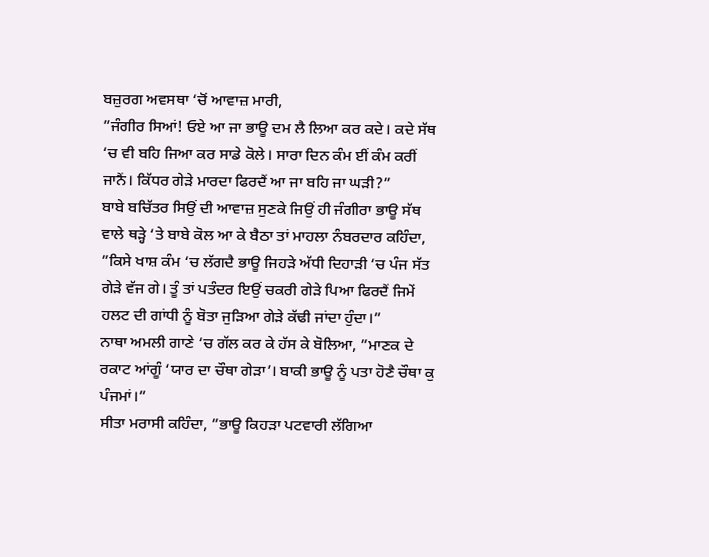ਬਜ਼ੁਰਗ ਅਵਸਥਾ ‘ਚੋਂ ਆਵਾਜ਼ ਮਾਰੀ,
”ਜੰਗੀਰ ਸਿਆਂ! ਓਏ ਆ ਜਾ ਭਾਊ ਦਮ ਲੈ ਲਿਆ ਕਰ ਕਦੇ। ਕਦੇ ਸੱਥ ‘ਚ ਵੀ ਬਹਿ ਜਿਆ ਕਰ ਸਾਡੇ ਕੋਲੇ। ਸਾਰਾ ਦਿਨ ਕੰਮ ਈਂ ਕੰਮ ਕਰੀਂ ਜਾਨੈਂ। ਕਿੱਧਰ ਗੇੜੇ ਮਾਰਦਾ ਫਿਰਦੈਂ ਆ ਜਾ ਬਹਿ ਜਾ ਘੜੀ?”
ਬਾਬੇ ਬਚਿੱਤਰ ਸਿਉਂ ਦੀ ਆਵਾਜ਼ ਸੁਣਕੇ ਜਿਉਂ ਹੀ ਜੰਗੀਰਾ ਭਾਊ ਸੱਥ ਵਾਲੇ ਥੜ੍ਹੇ ‘ਤੇ ਬਾਬੇ ਕੋਲ ਆ ਕੇ ਬੈਠਾ ਤਾਂ ਮਾਹਲਾ ਨੰਬਰਦਾਰ ਕਹਿੰਦਾ, ”ਕਿਸੇ ਖਾਸ਼ ਕੰਮ ‘ਚ ਲੱਗਦੈ ਭਾਊ ਜਿਹੜੇ ਅੱਧੀ ਦਿਹਾੜੀ ‘ਚ ਪੰਜ ਸੱਤ ਗੇੜੇ ਵੱਜ ਗੇ। ਤੂੰ ਤਾਂ ਪਤੰਦਰ ਇਉਂ ਚਕਰੀ ਗੇੜੇ ਪਿਆ ਫਿਰਦੈਂ ਜਿਮੇਂ ਹਲਟ ਦੀ ਗਾਂਧੀ ਨੂੰ ਬੋਤਾ ਜੁੜਿਆ ਗੇੜੇ ਕੱਢੀ ਜਾਂਦਾ ਹੁੰਦਾ।”
ਨਾਥਾ ਅਮਲੀ ਗਾਣੇ ‘ਚ ਗੱਲ ਕਰ ਕੇ ਹੱਸ ਕੇ ਬੋਲਿਆ, ”ਮਾਣਕ ਦੇ ਰਕਾਟ ਆਂਗੂੰ ‘ਯਾਰ ਦਾ ਚੌਥਾ ਗੇੜਾ’। ਬਾਕੀ ਭਾਊ ਨੂੰ ਪਤਾ ਹੋਣੈ ਚੌਥਾ ਕੁ ਪੰਜਮਾਂ।”
ਸੀਤਾ ਮਰਾਸੀ ਕਹਿੰਦਾ, ”ਭਾਊ ਕਿਹੜਾ ਪਟਵਾਰੀ ਲੱਗਿਆ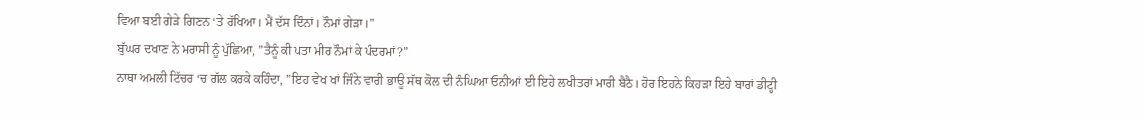ਵਿਆ ਬਈ ਗੇੜੇ ਗਿਣਨ ‘ਤੇ ਰੱਖਿਆ। ਮੈਂ ਦੱਸ ਦਿੰਨਾਂ। ਨੌਮਾਂ ਗੇੜਾ।”
ਬੁੱਘਰ ਦਖਾਣ ਨੇ ਮਰਾਸੀ ਨੂੰ ਪੁੱਛਿਆ, ”ਤੈਨੂੰ ਕੀ ਪਤਾ ਮੀਰ ਨੌਮਾਂ ਕੇ ਪੰਦਰਮਾਂ?”
ਨਾਥਾ ਅਮਲੀ ਟਿੱਚਰ ‘ਚ ਗੱਲ ਕਰਕੇ ਕਹਿੰਦਾ, ”ਇਹ ਵੇਖ ਖਾਂ ਜਿੰਨੇ ਵਾਰੀ ਭਾਊ ਸੱਥ ਕੋਲ ਦੀ ਨੰਘਿਆ ਓਨੀਆਂ ਈ ਇਹੇ ਲਖੀਤਰਾਂ ਮਾਰੀ ਬੈਠੈ। ਹੋਰ ਇਹਨੇ ਕਿਹੜਾ ਇਹੇ ਬਾਰਾਂ ਡੀਟ੍ਹੀ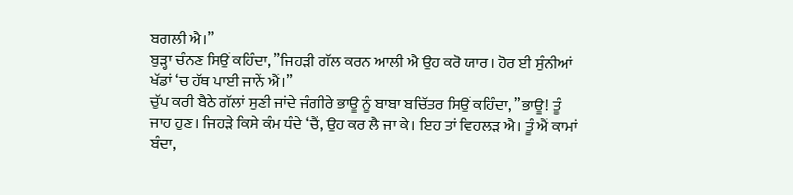ਬਗਲੀ ਐ।”
ਬੁੜ੍ਹਾ ਚੰਨਣ ਸਿਉਂ ਕਹਿੰਦਾ, ”ਜਿਹੜੀ ਗੱਲ ਕਰਨ ਆਲੀ ਐ ਉਹ ਕਰੋ ਯਾਰ। ਹੋਰ ਈ ਸੁੰਨੀਆਂ ਖੱਡਾਂ ‘ਚ ਹੱਥ ਪਾਈ ਜਾਨੇਂ ਐਂ।”
ਚੁੱਪ ਕਰੀ ਬੈਠੇ ਗੱਲਾਂ ਸੁਣੀ ਜਾਂਦੇ ਜੰਗੀਰੇ ਭਾਊ ਨੂੰ ਬਾਬਾ ਬਚਿੱਤਰ ਸਿਉਂ ਕਹਿੰਦਾ, ”ਭਾਊ! ਤੂੰ ਜਾਹ ਹੁਣ। ਜਿਹੜੇ ਕਿਸੇ ਕੰਮ ਧੰਦੇ ‘ਚੈਂ, ਉਹ ਕਰ ਲੈ ਜਾ ਕੇ। ਇਹ ਤਾਂ ਵਿਹਲੜ ਐ। ਤੂੰ ਐਂ ਕਾਮਾਂ ਬੰਦਾ,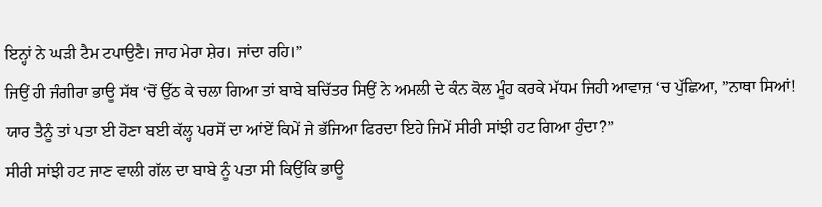ਇਨ੍ਹਾਂ ਨੇ ਘੜੀ ਟੈਮ ਟਪਾਉਣੈ। ਜਾਹ ਮੇਰਾ ਸ਼ੇਰ। ਜਾਂਦਾ ਰਹਿ।”
ਜਿਉਂ ਹੀ ਜੰਗੀਰਾ ਭਾਊ ਸੱਥ ‘ਚੋਂ ਉੱਠ ਕੇ ਚਲਾ ਗਿਆ ਤਾਂ ਬਾਬੇ ਬਚਿੱਤਰ ਸਿਉਂ ਨੇ ਅਮਲੀ ਦੇ ਕੰਨ ਕੋਲ ਮੂੰਹ ਕਰਕੇ ਮੱਧਮ ਜਿਹੀ ਆਵਾਜ਼ ‘ਚ ਪੁੱਛਿਆ, ”ਨਾਥਾ ਸਿਆਂ! ਯਾਰ ਤੈਨੂੰ ਤਾਂ ਪਤਾ ਈ ਹੋਣਾ ਬਈ ਕੱਲ੍ਹ ਪਰਸੋਂ ਦਾ ਆਂਏਂ ਕਿਮੇਂ ਜੇ ਭੱਜਿਆ ਫਿਰਦਾ ਇਹੇ ਜਿਮੇਂ ਸੀਰੀ ਸਾਂਝੀ ਹਟ ਗਿਆ ਹੁੰਦਾ?”
ਸੀਰੀ ਸਾਂਝੀ ਹਟ ਜਾਣ ਵਾਲੀ ਗੱਲ ਦਾ ਬਾਬੇ ਨੂੰ ਪਤਾ ਸੀ ਕਿਉਂਕਿ ਭਾਊ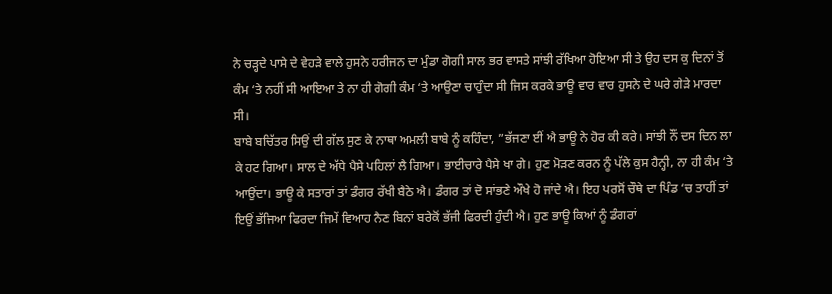ਨੇ ਚੜ੍ਹਦੇ ਪਾਸੇ ਦੇ ਵੇਹੜੇ ਵਾਲੇ ਹੁਸਨੇ ਹਰੀਜਨ ਦਾ ਮੁੰਡਾ ਗੋਗੀ ਸਾਲ ਭਰ ਵਾਸਤੇ ਸਾਂਝੀ ਰੱਖਿਆ ਹੋਇਆ ਸੀ ਤੇ ਉਹ ਦਸ ਕੁ ਦਿਨਾਂ ਤੋਂ ਕੰਮ ‘ਤੇ ਨਹੀਂ ਸੀ ਆਇਆ ਤੇ ਨਾ ਹੀ ਗੋਗੀ ਕੰਮ ‘ਤੇ ਆਉਣਾ ਚਾਹੁੰਦਾ ਸੀ ਜਿਸ ਕਰਕੇ ਭਾਊ ਵਾਰ ਵਾਰ ਹੁਸਨੇ ਦੇ ਘਰੇ ਗੇੜੇ ਮਾਰਦਾ ਸੀ।
ਬਾਬੇ ਬਚਿੱਤਰ ਸਿਉਂ ਦੀ ਗੱਲ ਸੁਣ ਕੇ ਨਾਥਾ ਅਮਲੀ ਬਾਬੇ ਨੂੰ ਕਹਿੰਦਾ, ”ਭੱਜਣਾ ਈਂ ਐ ਭਾਊ ਨੇ ਹੋਰ ਕੀ ਕਰੇ। ਸਾਂਝੀ ਨੌਂ ਦਸ ਦਿਨ ਲਾ ਕੇ ਹਟ ਗਿਆ। ਸਾਲ ਦੇ ਅੱਧੇ ਪੈਸੇ ਪਹਿਲਾਂ ਲੈ ਗਿਆ। ਭਾਈਚਾਰੇ ਪੈਸੇ ਖਾ ਗੇ। ਹੁਣ ਮੋੜਣ ਕਰਨ ਨੂੰ ਪੱਲੇ ਕੁਸ ਹੈਨ੍ਹੀ, ਨਾ ਹੀ ਕੰਮ ‘ਤੇ ਆਉਂਦਾ। ਭਾਊ ਕੇ ਸਤਾਰਾਂ ਤਾਂ ਡੰਗਰ ਰੱਖੀ ਬੈਠੇ ਐ। ਡੰਗਰ ਤਾਂ ਦੋ ਸਾਂਭਣੇ ਔਖੇ ਹੋ ਜਾਂਦੇ ਐ। ਇਹ ਪਰਸੋਂ ਚੌਥੇ ਦਾ ਪਿੰਡ ‘ਚ ਤਾਹੀਂ ਤਾਂ ਇਉਂ ਭੱਜਿਆ ਫਿਰਦਾ ਜਿਮੇਂ ਵਿਆਹ ਨੈਣ ਬਿਨਾਂ ਬਰੇਕੋਂ ਭੱਜੀ ਫਿਰਦੀ ਹੁੰਦੀ ਐ। ਹੁਣ ਭਾਊ ਕਿਆਂ ਨੂੰ ਡੰਗਰਾਂ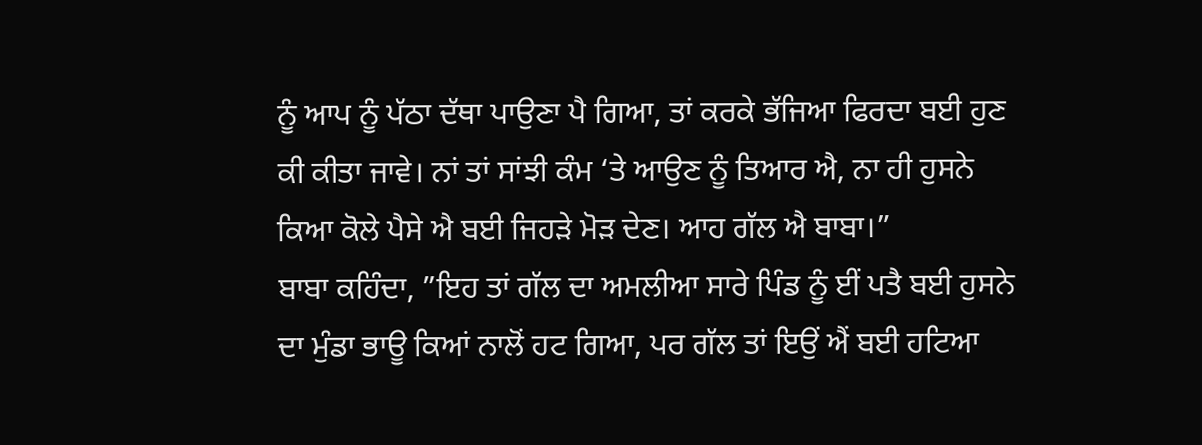ਨੂੰ ਆਪ ਨੂੰ ਪੱਠਾ ਦੱਥਾ ਪਾਉਣਾ ਪੈ ਗਿਆ, ਤਾਂ ਕਰਕੇ ਭੱਜਿਆ ਫਿਰਦਾ ਬਈ ਹੁਣ ਕੀ ਕੀਤਾ ਜਾਵੇ। ਨਾਂ ਤਾਂ ਸਾਂਝੀ ਕੰਮ ‘ਤੇ ਆਉਣ ਨੂੰ ਤਿਆਰ ਐ, ਨਾ ਹੀ ਹੁਸਨੇ ਕਿਆ ਕੋਲੇ ਪੈਸੇ ਐ ਬਈ ਜਿਹੜੇ ਮੋੜ ਦੇਣ। ਆਹ ਗੱਲ ਐ ਬਾਬਾ।”
ਬਾਬਾ ਕਹਿੰਦਾ, ”ਇਹ ਤਾਂ ਗੱਲ ਦਾ ਅਮਲੀਆ ਸਾਰੇ ਪਿੰਡ ਨੂੰ ਈਂ ਪਤੈ ਬਈ ਹੁਸਨੇ ਦਾ ਮੁੰਡਾ ਭਾਊ ਕਿਆਂ ਨਾਲੋਂ ਹਟ ਗਿਆ, ਪਰ ਗੱਲ ਤਾਂ ਇਉਂ ਐਂ ਬਈ ਹਟਿਆ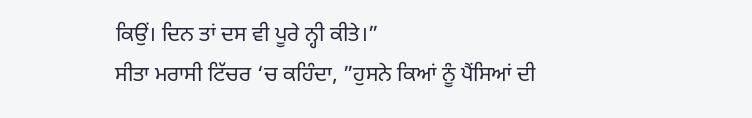ਕਿਉਂ। ਦਿਨ ਤਾਂ ਦਸ ਵੀ ਪੂਰੇ ਨ੍ਹੀ ਕੀਤੇ।”
ਸੀਤਾ ਮਰਾਸੀ ਟਿੱਚਰ ‘ਚ ਕਹਿੰਦਾ, ”ਹੁਸਨੇ ਕਿਆਂ ਨੂੰ ਪੈਂਸਿਆਂ ਦੀ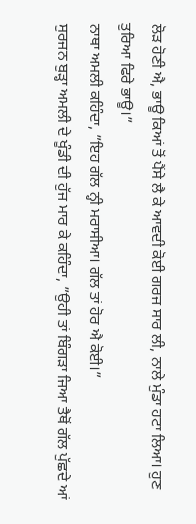ਲੋੜ ਹੋਣੀ ਐ, ਭਾਊ ਕਿਆਂ ਤੋਂ ਪੈਂਸੇ ਲੈ ਕੇ ਆਵਦੀ ਕੋਈ ਗਰਜ ਸਾਰ ਲੀ, ਨਾਲੇ ਮੁੰਡਾ ਹਟਾ ਲਿਆ। ਹੁਣ ਤੁਰਿਆ ਫਿਰੇ ਭਾਊ।”
ਨਾਥਾ ਅਮਲੀ ਕਹਿੰਦਾ, ”ਇਹ ਗੱਲ ਨ੍ਹੀ ਮਰਾਸੀਆ। ਗੱਲ ਤਾਂ ਹੋਰ ਐ ਕੋਈ।”
ਸੁਰਜਨ ਬੁੜ੍ਹਾ ਅਮਲੀ ਦੇ ਖੂੰਡੀ ਦੀ ਹੁੱਜ ਮਾਰ ਕੇ ਕਹਿੰਦਾ, ”ਉਹੀ ਤਾਂ ਬਿੰਗੜਾ ਜਿਆ ਤੈਥੋਂ ਗੱਲ ਪੁੱਛਦੇ ਆਂ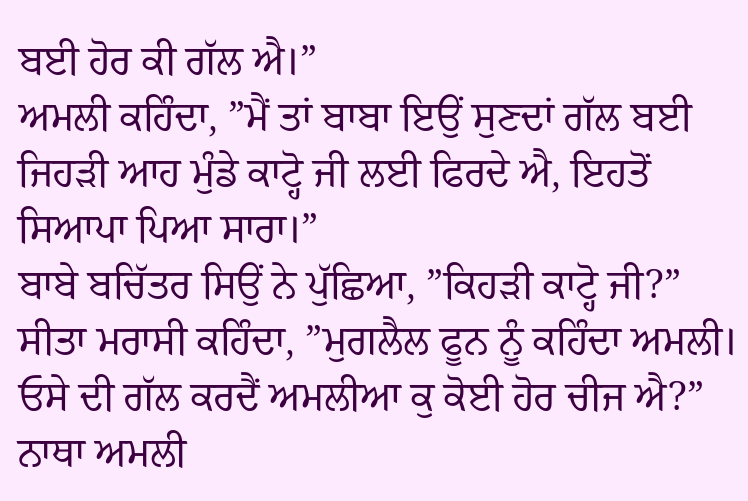ਬਈ ਹੋਰ ਕੀ ਗੱਲ ਐ।”
ਅਮਲੀ ਕਹਿੰਦਾ, ”ਮੈਂ ਤਾਂ ਬਾਬਾ ਇਉਂ ਸੁਣਦਾਂ ਗੱਲ ਬਈ ਜਿਹੜੀ ਆਹ ਮੁੰਡੇ ਕਾਟ੍ਹੋ ਜੀ ਲਈ ਫਿਰਦੇ ਐ, ਇਹਤੋਂ ਸਿਆਪਾ ਪਿਆ ਸਾਰਾ।”
ਬਾਬੇ ਬਚਿੱਤਰ ਸਿਉਂ ਨੇ ਪੁੱਛਿਆ, ”ਕਿਹੜੀ ਕਾਟ੍ਹੋ ਜੀ?”
ਸੀਤਾ ਮਰਾਸੀ ਕਹਿੰਦਾ, ”ਮੁਗਲੈਲ ਫੂਨ ਨੂੰ ਕਹਿੰਦਾ ਅਮਲੀ। ਓਸੇ ਦੀ ਗੱਲ ਕਰਦੈਂ ਅਮਲੀਆ ਕੁ ਕੋਈ ਹੋਰ ਚੀਜ ਐ?”
ਨਾਥਾ ਅਮਲੀ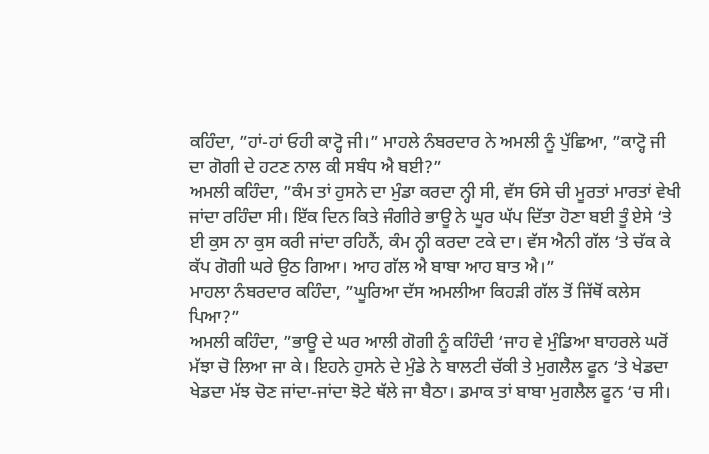ਕਹਿੰਦਾ, ”ਹਾਂ-ਹਾਂ ਓਹੀ ਕਾਟ੍ਹੋ ਜੀ।” ਮਾਹਲੇ ਨੰਬਰਦਾਰ ਨੇ ਅਮਲੀ ਨੂੰ ਪੁੱਛਿਆ, ”ਕਾਟ੍ਹੋ ਜੀ ਦਾ ਗੋਗੀ ਦੇ ਹਟਣ ਨਾਲ ਕੀ ਸਬੰਧ ਐ ਬਈ?”
ਅਮਲੀ ਕਹਿੰਦਾ, ”ਕੰਮ ਤਾਂ ਹੁਸਨੇ ਦਾ ਮੁੰਡਾ ਕਰਦਾ ਨ੍ਹੀ ਸੀ, ਵੱਸ ਓਸੇ ਚੀ ਮੂਰਤਾਂ ਮਾਰਤਾਂ ਵੇਖੀ ਜਾਂਦਾ ਰਹਿੰਦਾ ਸੀ। ਇੱਕ ਦਿਨ ਕਿਤੇ ਜੰਗੀਰੇ ਭਾਊ ਨੇ ਘੂਰ ਘੱਪ ਦਿੱਤਾ ਹੋਣਾ ਬਈ ਤੂੰ ਏਸੇ ‘ਤੇ ਈ ਕੁਸ ਨਾ ਕੁਸ ਕਰੀ ਜਾਂਦਾ ਰਹਿਨੈਂ, ਕੰਮ ਨ੍ਹੀ ਕਰਦਾ ਟਕੇ ਦਾ। ਵੱਸ ਐਨੀ ਗੱਲ ‘ਤੇ ਚੱਕ ਕੇ ਕੱਪ ਗੋਗੀ ਘਰੇ ਉਠ ਗਿਆ। ਆਹ ਗੱਲ ਐ ਬਾਬਾ ਆਹ ਬਾਤ ਐ।”
ਮਾਹਲਾ ਨੰਬਰਦਾਰ ਕਹਿੰਦਾ, ”ਘੂਰਿਆ ਦੱਸ ਅਮਲੀਆ ਕਿਹੜੀ ਗੱਲ ਤੋਂ ਜਿੱਥੋਂ ਕਲੇਸ ਪਿਆ?”
ਅਮਲੀ ਕਹਿੰਦਾ, ”ਭਾਊ ਦੇ ਘਰ ਆਲੀ ਗੋਗੀ ਨੂੰ ਕਹਿੰਦੀ ‘ਜਾਹ ਵੇ ਮੁੰਡਿਆ ਬਾਹਰਲੇ ਘਰੋਂ ਮੱਝਾ ਚੋ ਲਿਆ ਜਾ ਕੇ। ਇਹਨੇ ਹੁਸਨੇ ਦੇ ਮੁੰਡੇ ਨੇ ਬਾਲਟੀ ਚੱਕੀ ਤੇ ਮੁਗਲੈਲ ਫੂਨ ‘ਤੇ ਖੇਡਦਾ ਖੇਡਦਾ ਮੱਝ ਚੋਣ ਜਾਂਦਾ-ਜਾਂਦਾ ਝੋਟੇ ਥੱਲੇ ਜਾ ਬੈਠਾ। ਡਮਾਕ ਤਾਂ ਬਾਬਾ ਮੁਗਲੈਲ ਫੂਨ ‘ਚ ਸੀ।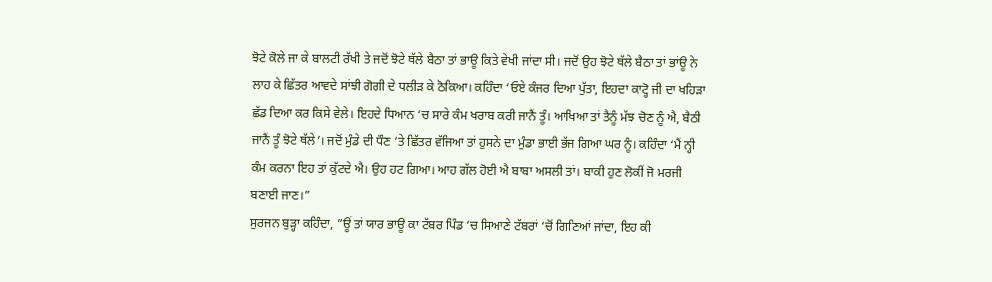ਝੋਟੇ ਕੋਲੇ ਜਾ ਕੇ ਬਾਲਟੀ ਰੱਖੀ ਤੇ ਜਦੋਂ ਝੋਟੇ ਥੱਲੇ ਬੈਠਾ ਤਾਂ ਭਾਊ ਕਿਤੇ ਵੇਖੀ ਜਾਂਦਾ ਸੀ। ਜਦੋਂ ਉਹ ਝੋਟੇ ਥੱਲੇ ਬੈਠਾ ਤਾਂ ਭਾਂਊ ਨੇ ਲਾਹ ਕੇ ਛਿੱਤਰ ਆਵਦੇ ਸਾਂਝੀ ਗੋਗੀ ਦੇ ਧਲੀੜ ਕੇ ਠੋਕਿਆ। ਕਹਿੰਦਾ ‘ਓਏ ਕੰਜਰ ਦਿਆ ਪੁੱਤਾ, ਇਹਦਾ ਕਾਟ੍ਹੋ ਜੀ ਦਾ ਖਹਿੜਾ ਛੱਡ ਦਿਆ ਕਰ ਕਿਸੇ ਵੇਲੇ। ਇਹਦੇ ਧਿਆਨ ‘ਚ ਸਾਰੇ ਕੰਮ ਖਰਾਬ ਕਰੀ ਜਾਨੈਂ ਤੂੰ। ਆਖਿਆ ਤਾਂ ਤੈਨੂੰ ਮੱਝ ਚੋਣ ਨੂੰ ਐ, ਬੈਠੀ ਜਾਨੈਂ ਤੂੰ ਝੋਟੇ ਥੱਲੇ’। ਜਦੋਂ ਮੁੰਡੇ ਦੀ ਧੌਣ ‘ਤੇ ਛਿੱਤਰ ਵੱਜਿਆ ਤਾਂ ਹੁਸਨੇ ਦਾ ਮੁੰਡਾ ਭਾਈ ਭੱਜ ਗਿਆ ਘਰ ਨੂੰ। ਕਹਿੰਦਾ ‘ਮੈਂ ਨ੍ਹੀ ਕੰਮ ਕਰਨਾ ਇਹ ਤਾਂ ਕੁੱਟਦੇ ਐ। ਉਹ ਹਟ ਗਿਆ। ਆਹ ਗੱਲ ਹੋਈ ਐ ਬਾਬਾ ਅਸਲੀ ਤਾਂ। ਬਾਕੀ ਹੁਣ ਲੋਕੀਂ ਜੋ ਮਰਜੀ ਬਣਾਈ ਜਾਣ।”
ਸੁਰਜਨ ਬੁੜ੍ਹਾ ਕਹਿੰਦਾ, ”ਊਂ ਤਾਂ ਯਾਰ ਭਾਊ ਕਾ ਟੱਬਰ ਪਿੰਡ ‘ਚ ਸਿਆਣੇ ਟੱਬਰਾਂ ‘ਚੋਂ ਗਿਣਿਆਂ ਜਾਂਦਾ, ਇਹ ਕੀ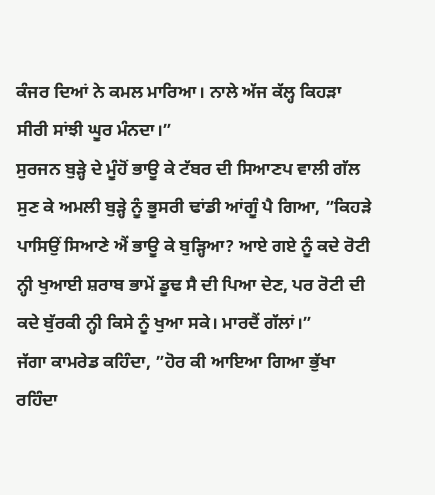ਕੰਜਰ ਦਿਆਂ ਨੇ ਕਮਲ ਮਾਰਿਆ। ਨਾਲੇ ਅੱਜ ਕੱਲ੍ਹ ਕਿਹੜਾ ਸੀਰੀ ਸਾਂਝੀ ਘੂਰ ਮੰਨਦਾ।”
ਸੁਰਜਨ ਬੁੜ੍ਹੇ ਦੇ ਮੂੰਹੋਂ ਭਾਊ ਕੇ ਟੱਬਰ ਦੀ ਸਿਆਣਪ ਵਾਲੀ ਗੱਲ ਸੁਣ ਕੇ ਅਮਲੀ ਬੁੜ੍ਹੇ ਨੂੰ ਭੂਸਰੀ ਢਾਂਡੀ ਆਂਗੂੰ ਪੈ ਗਿਆ, ”ਕਿਹੜੇ ਪਾਸਿਉਂ ਸਿਆਣੇ ਐਂ ਭਾਊ ਕੇ ਬੁੜ੍ਹਿਆ? ਆਏ ਗਏ ਨੂੰ ਕਦੇ ਰੋਟੀ ਨ੍ਹੀ ਖੁਆਈ ਸ਼ਰਾਬ ਭਾਮੇਂ ਡੂਢ ਸੈ ਦੀ ਪਿਆ ਦੇਣ, ਪਰ ਰੋਟੀ ਦੀ ਕਦੇ ਬੁੱਰਕੀ ਨ੍ਹੀ ਕਿਸੇ ਨੂੰ ਖੁਆ ਸਕੇ। ਮਾਰਦੈਂ ਗੱਲਾਂ।”
ਜੱਗਾ ਕਾਮਰੇਡ ਕਹਿੰਦਾ, ”ਹੋਰ ਕੀ ਆਇਆ ਗਿਆ ਭੁੱਖਾ ਰਹਿੰਦਾ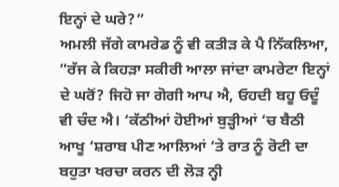ਇਨ੍ਹਾਂ ਦੇ ਘਰੇ?”
ਅਮਲੀ ਜੱਗੇ ਕਾਮਰੇਡ ਨੂੰ ਵੀ ਕਤੀੜ ਕੇ ਪੈ ਨਿੱਕਲਿਆ, ”ਰੱਜ ਕੇ ਕਿਹੜਾ ਸਕੀਰੀ ਆਲਾ ਜਾਂਦਾ ਕਾਮਰੇਟਾ ਇਨ੍ਹਾਂ ਦੇ ਘਰੋਂ? ਜਿਹੋ ਜਾ ਗੋਗੀ ਆਪ ਐ, ਓਹਦੀ ਬਹੂ ਓਦੂੰ ਵੀ ਚੰਦ ਐ। ‘ਕੱਠੀਆਂ ਹੋਈਆਂ ਬੁੜ੍ਹੀਆਂ ‘ਚ ਬੈਠੀ ਆਖੂ ‘ਸ਼ਰਾਬ ਪੀਣ ਆਲਿਆਂ ‘ਤੇ ਰਾਤ ਨੂੰ ਰੋਟੀ ਦਾ ਬਹੁਤਾ ਖਰਚਾ ਕਰਨ ਦੀ ਲੋੜ ਨ੍ਹੀ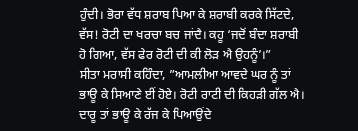ਹੁੰਦੀ। ਭੋਰਾ ਵੱਧ ਸ਼ਰਾਬ ਪਿਆ ਕੇ ਸ਼ਰਾਬੀ ਕਰਕੇ ਸਿੱਟਦੇ, ਵੱਸ! ਰੋਟੀ ਦਾ ਖਰਚਾ ਬਚ ਜਾਂਦੈ। ਕਹੂ ‘ਜਦੋਂ ਬੰਦਾ ਸ਼ਰਾਬੀ ਹੋ ਗਿਆ, ਵੱਸ ਫੇਰ ਰੋਟੀ ਦੀ ਕੀ ਲੋੜ ਐ ਉਹਨੂੰ’।”
ਸੀਤਾ ਮਰਾਸੀ ਕਹਿੰਦਾ, ”ਆਮਲੀਆ ਆਵਦੇ ਘਰ ਨੂੰ ਤਾਂ ਭਾਊ ਕੇ ਸਿਆਣੇ ਈਂ ਹੋਏ। ਰੋਟੀ ਰਾਟੀ ਦੀ ਕਿਹੜੀ ਗੱਲ ਐ। ਦਾਰੂ ਤਾਂ ਭਾਊ ਕੇ ਰੱਜ ਕੇ ਪਿਆਉਂਦੇ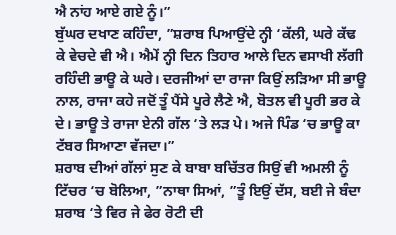ਐ ਨਾਂਹ ਆਏ ਗਏ ਨੂੰ।”
ਬੁੱਘਰ ਦਖਾਣ ਕਹਿੰਦਾ, ”ਸ਼ਰਾਬ ਪਿਆਉਂਦੇ ਨ੍ਹੀ ‘ਕੱਲੀ, ਘਰੇ ਕੱਢ ਕੇ ਵੇਚਦੇ ਵੀ ਐ। ਐਮੇਂ ਨ੍ਹੀ ਦਿਨ ਤਿਹਾਰ ਆਲੇ ਦਿਨ ਵਸਾਖੀ ਲੱਗੀ ਰਹਿੰਦੀ ਭਾਊ ਕੇ ਘਰੇ। ਦਰਜੀਆਂ ਦਾ ਰਾਜਾ ਕਿਉਂ ਲੜਿਆ ਸੀ ਭਾਊ ਨਾਲ, ਰਾਜਾ ਕਹੇ ਜਦੋਂ ਤੂੰ ਪੈਂਸੇ ਪੂਰੇ ਲੈਣੇ ਐ, ਬੋਤਲ ਵੀ ਪੂਰੀ ਭਰ ਕੇ ਦੇ। ਭਾਊ ਤੇ ਰਾਜਾ ਏਨੀ ਗੱਲ ‘ਤੇ ਲੜ ਪੇ। ਅਜੇ ਪਿੰਡ ‘ਚ ਭਾਊ ਕਾ ਟੱਬਰ ਸਿਆਣਾ ਵੱਜਦਾ।”
ਸ਼ਰਾਬ ਦੀਆਂ ਗੱਲਾਂ ਸੁਣ ਕੇ ਬਾਬਾ ਬਚਿੱਤਰ ਸਿਉਂ ਵੀ ਅਮਲੀ ਨੂੰ ਟਿੱਚਰ ‘ਚ ਬੋਲਿਆ, ”ਨਾਥਾ ਸਿਆਂ, ”ਤੂੰ ਇਉਂ ਦੱਸ, ਬਈ ਜੇ ਬੰਦਾ ਸ਼ਰਾਬ ‘ਤੇ ਵਿਰ ਜੇ ਫੇਰ ਰੋਟੀ ਦੀ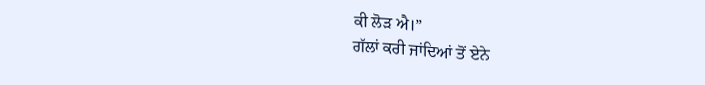ਕੀ ਲੋੜ ਐ।”
ਗੱਲਾਂ ਕਰੀ ਜਾਂਦਿਆਂ ਤੋਂ ਏਨੇ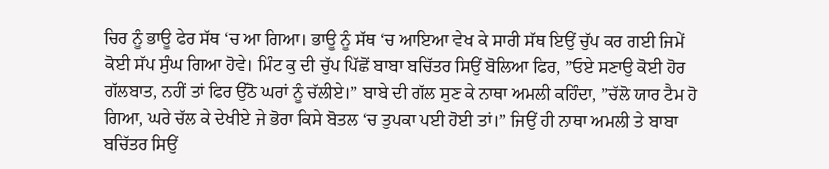ਚਿਰ ਨੂੰ ਭਾਊ ਫੇਰ ਸੱਥ ‘ਚ ਆ ਗਿਆ। ਭਾਊ ਨੂੰ ਸੱਥ ‘ਚ ਆਇਆ ਵੇਖ ਕੇ ਸਾਰੀ ਸੱਥ ਇਉਂ ਚੁੱਪ ਕਰ ਗਈ ਜਿਮੇਂ ਕੋਈ ਸੱਪ ਸੁੰਘ ਗਿਆ ਹੋਵੇ। ਮਿੰਟ ਕੁ ਦੀ ਚੁੱਪ ਪਿੱਛੋਂ ਬਾਬਾ ਬਚਿੱਤਰ ਸਿਉਂ ਬੋਲਿਆ ਫਿਰ, ”ਓਏ ਸਣਾਉ ਕੋਈ ਹੋਰ ਗੱਲਬਾਤ, ਨਹੀਂ ਤਾਂ ਫਿਰ ਉੱਠੋ ਘਰਾਂ ਨੂੰ ਚੱਲੀਏ।” ਬਾਬੇ ਦੀ ਗੱਲ ਸੁਣ ਕੇ ਨਾਥਾ ਅਮਲੀ ਕਹਿੰਦਾ, ”ਚੱਲੋ ਯਾਰ ਟੈਮ ਹੋ ਗਿਆ, ਘਰੇ ਚੱਲ ਕੇ ਦੇਖੀਏ ਜੇ ਭੋਰਾ ਕਿਸੇ ਬੋਤਲ ‘ਚ ਤੁਪਕਾ ਪਈ ਹੋਈ ਤਾਂ।” ਜਿਉਂ ਹੀ ਨਾਥਾ ਅਮਲੀ ਤੇ ਬਾਬਾ ਬਚਿੱਤਰ ਸਿਉਂ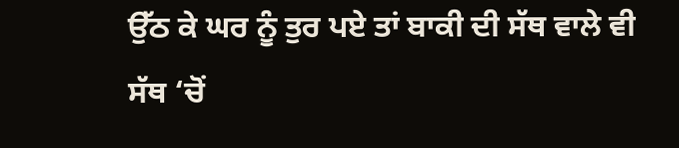ਉੱਠ ਕੇ ਘਰ ਨੂੰ ਤੁਰ ਪਏ ਤਾਂ ਬਾਕੀ ਦੀ ਸੱਥ ਵਾਲੇ ਵੀ ਸੱਥ ‘ਚੋਂ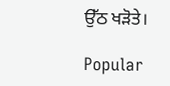ਉੱਠ ਖੜੋਤੇ।

Popular